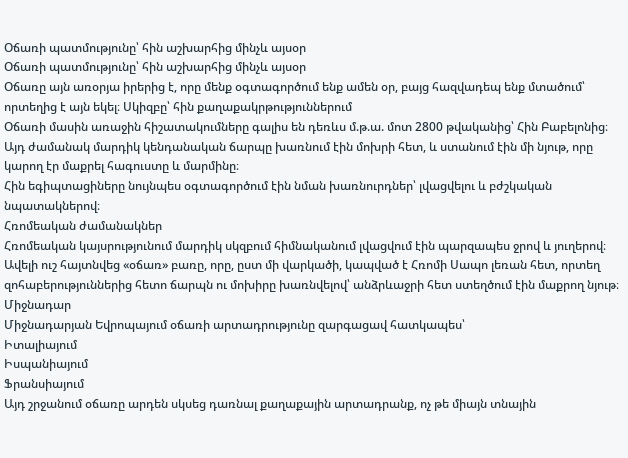Օճառի պատմությունը՝ հին աշխարհից մինչև այսօր
Օճառի պատմությունը՝ հին աշխարհից մինչև այսօր
Օճառը այն առօրյա իրերից է, որը մենք օգտագործում ենք ամեն օր, բայց հազվադեպ ենք մտածում՝ որտեղից է այն եկել։ Սկիզբը՝ հին քաղաքակրթություններում
Օճառի մասին առաջին հիշատակումները գալիս են դեռևս մ.թ.ա. մոտ 2800 թվականից՝ Հին Բաբելոնից։
Այդ ժամանակ մարդիկ կենդանական ճարպը խառնում էին մոխրի հետ, և ստանում էին մի նյութ, որը կարող էր մաքրել հագուստը և մարմինը։
Հին եգիպտացիները նույնպես օգտագործում էին նման խառնուրդներ՝ լվացվելու և բժշկական նպատակներով։
Հռոմեական ժամանակներ
Հռոմեական կայսրությունում մարդիկ սկզբում հիմնականում լվացվում էին պարզապես ջրով և յուղերով։
Ավելի ուշ հայտնվեց «օճառ» բառը, որը, ըստ մի վարկածի, կապված է Հռոմի Սապո լեռան հետ, որտեղ զոհաբերություններից հետո ճարպն ու մոխիրը խառնվելով՝ անձրևաջրի հետ ստեղծում էին մաքրող նյութ։
Միջնադար
Միջնադարյան Եվրոպայում օճառի արտադրությունը զարգացավ հատկապես՝
Իտալիայում
Իսպանիայում
Ֆրանսիայում
Այդ շրջանում օճառը արդեն սկսեց դառնալ քաղաքային արտադրանք, ոչ թե միայն տնային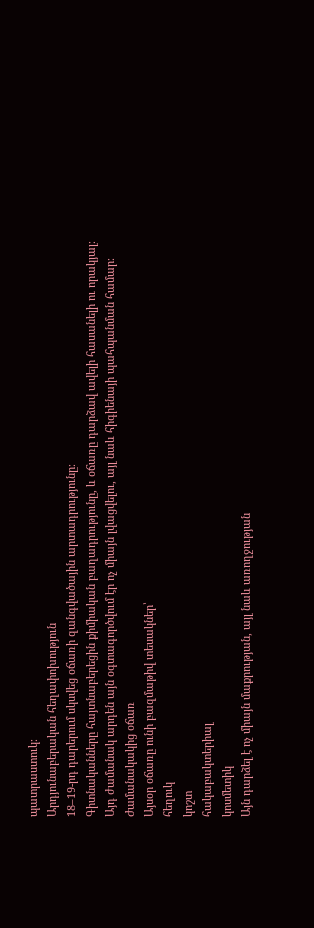պատրաստուկ։
Արդյունաբերական հեղափոխություն
18–19-րդ դարերում սկսվեց օճառի զանգվածային արտադրությունը։
Գիտնականները հայտնաբերեցին քիմիական բաղադրությունը, և օճառը դարձավ ավելի հասանելի ու որակյալ։
Այդ ժամանակ արդեն այն օգտագործվում էր ոչ միայն լվացվելու, այլ նաև հիգիենայի պահպանման համար։
Ժամանակակից օճառ
Այսօր օճառը ունի բազմաթիվ տեսակներ՝
հեղուկ
կոշտ
հակաբակտերիալ
կոսմետիկ
Այն դարձել է ոչ միայն մաքրության, այլ նաև առողջության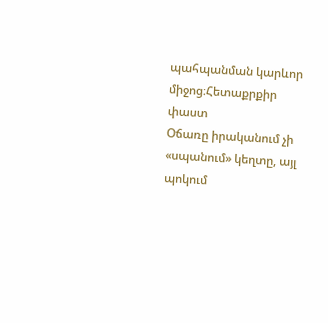պահպանման կարևոր միջոց։Հետաքրքիր փաստ
Օճառը իրականում չի «սպանում» կեղտը, այլ պոկում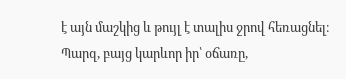է այն մաշկից և թույլ է տալիս ջրով հեռացնել։
Պարզ, բայց կարևոր իր՝ օճառը,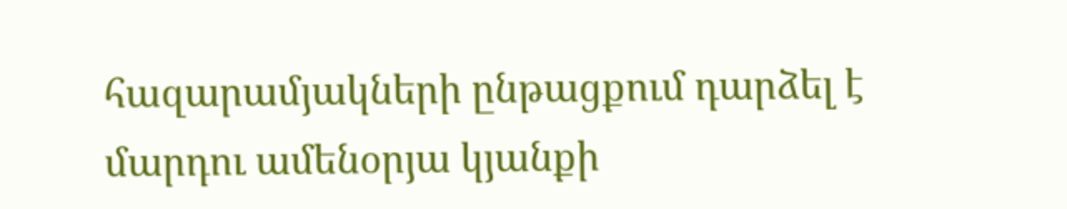հազարամյակների ընթացքում դարձել է մարդու ամենօրյա կյանքի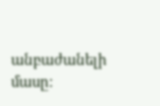անբաժանելի մասը։